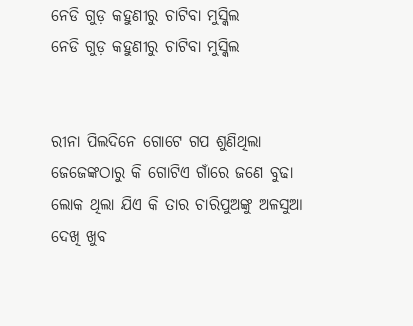ନେଡି ଗୁଡ଼ କହୁଣୀରୁ ଚାଟିବା ମୁସ୍କିଲ
ନେଡି ଗୁଡ଼ କହୁଣୀରୁ ଚାଟିବା ମୁସ୍କିଲ


ରୀନା ପିଲଦିନେ ଗୋଟେ ଗପ ଶୁଣିଥିଲା ଜେଜେଙ୍କଠାରୁ କି ଗୋଟିଏ ଗାଁରେ ଜଣେ ବୁଢା ଲୋକ ଥିଲା ଯିଏ କି ତାର ଚାରିପୁଅଙ୍କୁ ଅଳସୁଆ ଦେଖି ଖୁବ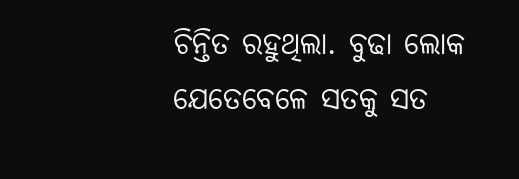ଚିନ୍ତିତ ରହୁଥିଲା. ବୁଢା ଲୋକ ଯେତେବେଳେ ସତକୁ ସତ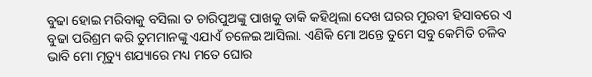ବୁଢା ହୋଇ ମରିବାକୁ ବସିଲା ତ ଚାରିପୁଅଙ୍କୁ ପାଖକୁ ଡାକି କହିଥିଲା ଦେଖ ଘରର ମୁରବୀ ହିସାବରେ ଏ ବୁଢା ପରିଶ୍ରମ କରି ତୁମମାନଙ୍କୁ ଏଯାଏଁ ଚଳେଇ ଆସିଲା. ଏଣିକି ମୋ ଅନ୍ତେ ତୁମେ ସବୁ କେମିତି ଚଳିବ ଭାବି ମୋ ମୃତ୍ୟୁ ଶଯ୍ୟାରେ ମଧ୍ୟ ମତେ ଘୋର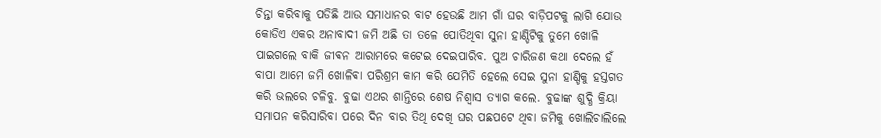ଚିନ୍ତା କରିବାକୁ ପଡିଛି ଆଉ ସମାଧାନର ବାଟ ହେଉଛି ଆମ ଗାଁ ଘର ବାଡ଼ିପଟକୁ ଲାଗି ଯୋଉ କୋଡିଏ ଏକର ଅନାବାଦୀ ଜମି ଅଛି ତା ତଳେ ପୋତିଥିବା ସୁନା ହାଣ୍ଡିଟିକୁ ତୁମେ ଖୋଳି ପାଇଗଲେ ବାକି ଜୀଵନ ଆରାମରେ କଟେଇ ଦେଇପାରିବ. ପୁଅ ଚାରିଜଣ କଥା ଦେଲେ ହଁ ବାପା ଆମେ ଜମି ଖୋଳିଵା ପରିଶ୍ରମ କାମ କରି ଯେମିତି ହେଲେ ସେଇ ସୁନା ହାଣ୍ଡିକୁ ହସ୍ତଗତ କରି ଭଲରେ ଚଳିବୁ. ବୁଢା ଏଥର ଶାନ୍ତିରେ ଶେଷ ନିଶ୍ୱାସ ତ୍ୟାଗ କଲେ. ବୁଢାଙ୍କ ଶୁଦ୍ଧି କ୍ରିୟା ସମାପନ କରିସାରିବା ପରେ ଦିନ ବାର ତିଥି ଦେଖି ଘର ପଛପଟେ ଥିବା ଜମିକୁ ଖୋଲିଚାଲିଲେ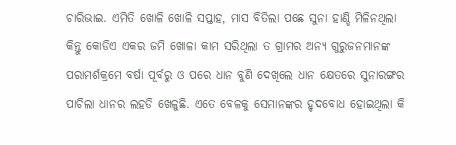ଚାରିଭାଇ. ଏମିତି ଖୋଳି ଖୋଳି ସପ୍ତାହ, ମାସ ବିତିଲା ପଛେ ସୁନା ହାଣ୍ଡି ମିଳିନଥିଲା କିନ୍ତୁ କୋଡିଏ ଏକର ଜମି ଖୋଳା କାମ ସରିଥିଲା ତ ଗ୍ରାମର ଅନ୍ୟ ଗୁରୁଜନମାନଙ୍କ ପରାମର୍ଶକ୍ରମେ ବର୍ଷା ପୂର୍ବରୁ ଓ ପରେ ଧାନ ବୁଣି ଦେଖିଲେ ଧାନ କ୍ଷେତରେ ସୁନାରଙ୍ଗର ପାଚିଲା ଧାନର ଲହଡି ଖେଳୁଛି. ଏତେ ବେଳକୁ ସେମାନଙ୍କର ହୃଦବୋଧ ହୋଇଥିଲା କି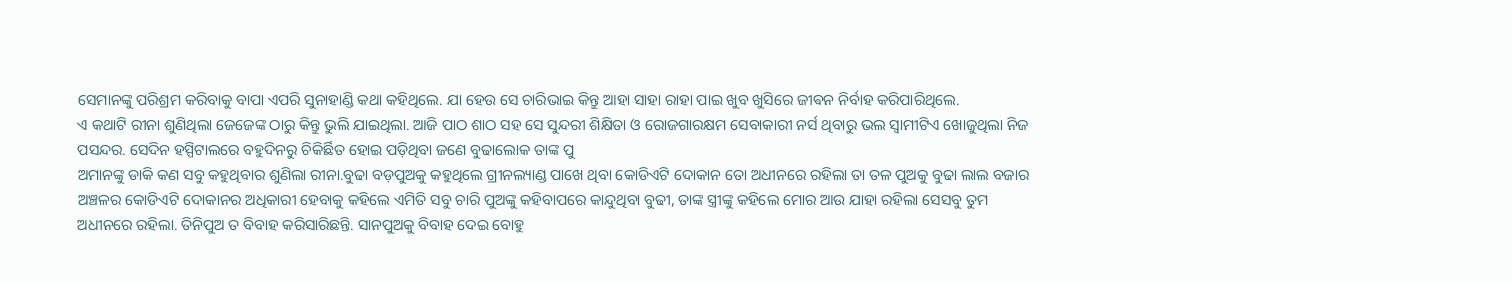ସେମାନଙ୍କୁ ପରିଶ୍ରମ କରିବାକୁ ବାପା ଏପରି ସୁନାହାଣ୍ଡି କଥା କହିଥିଲେ. ଯା ହେଉ ସେ ଚାରିଭାଇ କିନ୍ତୁ ଆହା ସାହା ରାହା ପାଇ ଖୁବ ଖୁସିରେ ଜୀଵନ ନିର୍ବାହ କରିପାରିଥିଲେ.
ଏ କଥାଟି ରୀନା ଶୁଣିଥିଲା ଜେଜେଙ୍କ ଠାରୁ କିନ୍ତୁ ଭୁଲି ଯାଇଥିଲା. ଆଜି ପାଠ ଶାଠ ସହ ସେ ସୁନ୍ଦରୀ ଶିକ୍ଷିତା ଓ ରୋଜଗାରକ୍ଷମ ସେବାକାରୀ ନର୍ସ ଥିବାରୁ ଭଲ ସ୍ୱାମୀଟିଏ ଖୋଜୁଥିଲା ନିଜ ପସନ୍ଦର. ସେଦିନ ହସ୍ପିଟାଲରେ ବହୁଦିନରୁ ଚିକିର୍ଛିତ ହୋଇ ପଡ଼ିଥିବା ଜଣେ ବୁଢାଲୋକ ତାଙ୍କ ପୁ
ଅମାନଙ୍କୁ ଡାକି କଣ ସବୁ କହୁଥିବାର ଶୁଣିଲା ରୀନା.ବୁଢା ବଡ଼ପୁଅକୁ କହୁଥିଲେ ଗ୍ରୀନଲ୍ୟାଣ୍ଡ ପାଖେ ଥିବା କୋଡିଏଟି ଦୋକାନ ତୋ ଅଧୀନରେ ରହିଲା ତା ତଳ ପୁଅକୁ ବୁଢା ଲାଲ ବଜାର ଅଞ୍ଚଳର କୋଡିଏଟି ଦୋକାନର ଅଧିକାରୀ ହେବାକୁ କହିଲେ ଏମିତି ସବୁ ଚାରି ପୁଅଙ୍କୁ କହିବାପରେ କାନ୍ଦୁଥିବା ବୁଢୀ, ତାଙ୍କ ସ୍ତ୍ରୀଙ୍କୁ କହିଲେ ମୋର ଆଉ ଯାହା ରହିଲା ସେସବୁ ତୁମ ଅଧୀନରେ ରହିଲା. ତିନିପୁଅ ତ ବିବାହ କରିସାରିଛନ୍ତି. ସାନପୁଅକୁ ବିବାହ ଦେଇ ବୋହୁ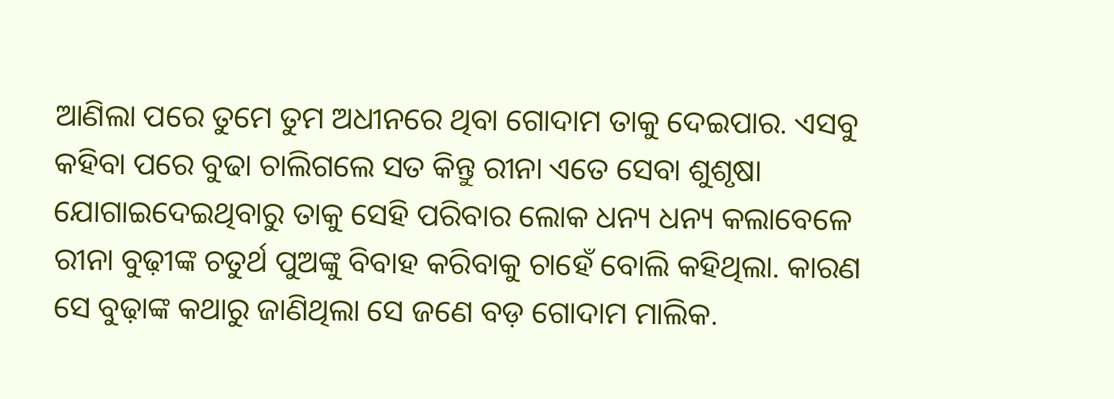ଆଣିଲା ପରେ ତୁମେ ତୁମ ଅଧୀନରେ ଥିବା ଗୋଦାମ ତାକୁ ଦେଇପାର. ଏସବୁ କହିବା ପରେ ବୁଢା ଚାଲିଗଲେ ସତ କିନ୍ତୁ ରୀନା ଏତେ ସେବା ଶୁଶୃଷା ଯୋଗାଇଦେଇଥିବାରୁ ତାକୁ ସେହି ପରିବାର ଲୋକ ଧନ୍ୟ ଧନ୍ୟ କଲାବେଳେ ରୀନା ବୁଢ଼ୀଙ୍କ ଚତୁର୍ଥ ପୁଅଙ୍କୁ ବିବାହ କରିବାକୁ ଚାହେଁ ବୋଲି କହିଥିଲା. କାରଣ ସେ ବୁଢ଼ାଙ୍କ କଥାରୁ ଜାଣିଥିଲା ସେ ଜଣେ ବଡ଼ ଗୋଦାମ ମାଲିକ.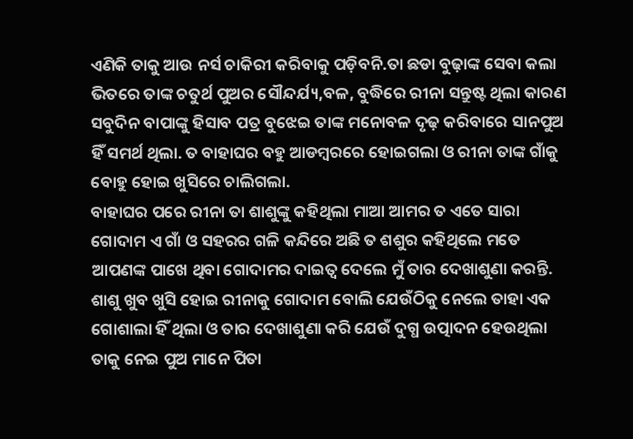ଏଣିକି ତାକୁ ଆଉ ନର୍ସ ଚାକିରୀ କରିବାକୁ ପଡ଼ିବନି.ତା ଛଡା ବୁଢ଼ାଙ୍କ ସେବା କଲା ଭିତରେ ତାଙ୍କ ଚତୁର୍ଥ ପୁଅର ସୌନ୍ଦର୍ଯ୍ୟ,ବଳ, ବୁଦ୍ଧିରେ ରୀନା ସନ୍ତୁଷ୍ଟ ଥିଲା କାରଣ ସବୁଦିନ ବାପାଙ୍କୁ ହିସାବ ପତ୍ର ବୁଝେଇ ତାଙ୍କ ମନୋବଳ ଦୃଢ଼ କରିବାରେ ସାନପୁଅ ହିଁ ସମର୍ଥ ଥିଲା. ତ ବାହାଘର ବହୁ ଆଡମ୍ବରରେ ହୋଇଗଲା ଓ ରୀନା ତାଙ୍କ ଗାଁକୁ ବୋହୁ ହୋଇ ଖୁସିରେ ଚାଲିଗଲା.
ବାହାଘର ପରେ ରୀନା ତା ଶାଶୁଙ୍କୁ କହିଥିଲା ମାଆ ଆମର ତ ଏତେ ସାରା ଗୋଦାମ ଏ ଗାଁ ଓ ସହରର ଗଳି କନ୍ଦିରେ ଅଛି ତ ଶଶୁର କହିଥିଲେ ମତେ ଆପଣଙ୍କ ପାଖେ ଥିବା ଗୋଦାମର ଦାଇତ୍ୱ ଦେଲେ ମୁଁ ତାର ଦେଖାଶୁଣା କରନ୍ତି. ଶାଶୁ ଖୁବ ଖୁସି ହୋଇ ରୀନାକୁ ଗୋଦାମ ବୋଲି ଯେଉଁଠିକୁ ନେଲେ ତାହା ଏକ ଗୋଶାଲା ହିଁ ଥିଲା ଓ ତାର ଦେଖାଶୁଣା କରି ଯେଉଁ ଦୁଗ୍ଧ ଉତ୍ପାଦନ ହେଉଥିଲା ତାକୁ ନେଇ ପୁଅ ମାନେ ପିତା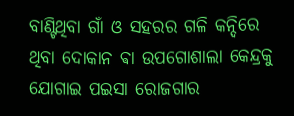ବାଣ୍ଟିଥିବା ଗାଁ ଓ ସହରର ଗଳି କନ୍ଦିରେ ଥିବା ଦୋକାନ ଵା ଉପଗୋଶାଲା କେନ୍ଦ୍ରକୁ ଯୋଗାଇ ପଇସା ରୋଜଗାର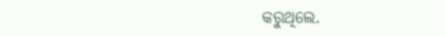କରୁଥିଲେ.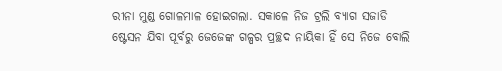ରୀନା ମୁଣ୍ଡ ଗୋଳମାଳ ହୋଇଗଲା. ସକାଳେ ନିଜ ଟ୍ରଲି ବ୍ୟାଗ ସଜାଡି ଷ୍ଟେସନ ଯିବା ପୂର୍ବରୁ ଜେଜେଙ୍କ ଗଳ୍ପର ପ୍ରଚ୍ଛଦ ନାୟିକା ହିଁ ସେ ନିଜେ ବୋଲି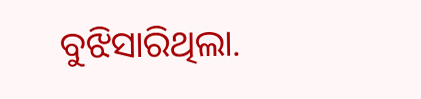ବୁଝିସାରିଥିଲା.